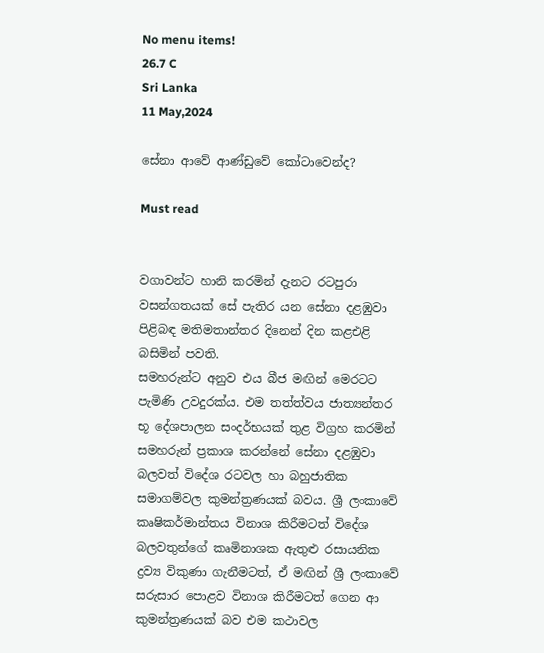No menu items!
26.7 C
Sri Lanka
11 May,2024

සේනා ආවේ ආණ්ඩුවේ කෝටාවෙන්ද?

Must read


වගාවන්ට හානි කරමින් දැනට රටපුරා වසන්ගතයක් සේ පැතිර යන සේනා දළඹුවා පිළිබඳ මතිමතාන්තර දිනෙන් දින කළඑළි බසිමින් පවති.
සමහරුන්ට අනුව එය බීජ මඟින් මෙරටට පැමිණි උවදුරක්ය. එම තත්ත්වය ජාත්‍යන්තර භූ දේශපාලන සංදර්භයක් තුළ විග්‍රහ කරමින් සමහරුන් ප්‍රකාශ කරන්නේ සේනා දළඹුවා බලවත් විදේශ රටවල හා බහුජාතික සමාගම්වල කුමන්ත්‍රණයක් බවය. ශ්‍රී ලංකාවේ කෘෂිකර්මාන්තය විනාශ කිරීමටත් විදේශ බලවතුන්ගේ කෘමිනාශක ඇතුළු රසායනික ද්‍රව්‍ය විකුණා ගැනීමටත්, ඒ මඟින් ශ්‍රී ලංකාවේ සරුසාර පොළව විනාශ කිරීමටත් ගෙන ආ කුමන්ත්‍රණයක් බව එම කථාවල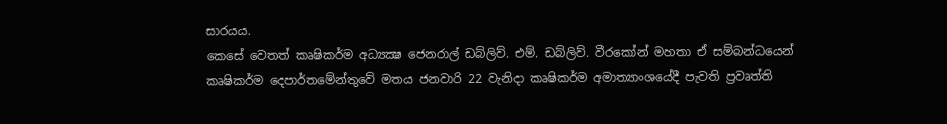සාරයය.
කෙසේ වෙතත් කෘෂිකර්ම අධ්‍යක්‍ෂ ජෙනරාල් ඩබ්ලිව්. එම්. ඩබ්ලිව්. වීරකෝන් මහතා ඒ සම්බන්ධයෙන් කෘෂිකර්ම දෙපාර්තමේන්තුවේ මතය ජනවාරි 22 වැනිදා කෘෂිකර්ම අමාත්‍යාංශයේදී පැවති ප්‍රවෘත්ති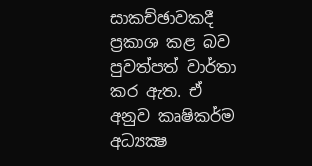සාකච්ඡාවකදී ප්‍රකාශ කළ බව පුවත්පත් වාර්තා කර ඇත. ඒ අනුව කෘෂිකර්ම අධ්‍යක්‍ෂ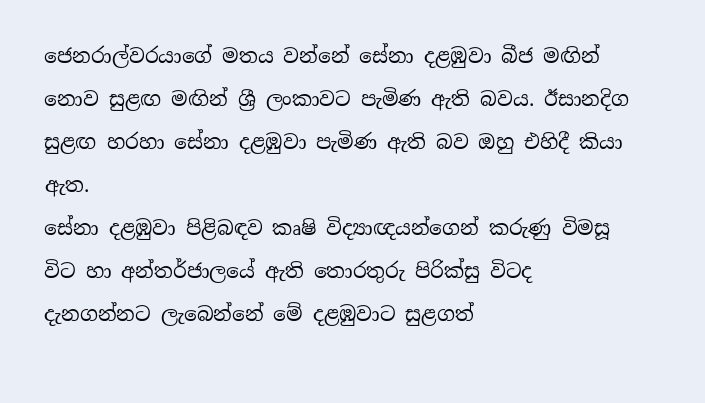ජෙනරාල්වරයාගේ මතය වන්නේ සේනා දළඹුවා බීජ මඟින් නොව සුළඟ මඟින් ශ්‍රී ලංකාවට පැමිණ ඇති බවය. ඊසානදිග සුළඟ හරහා සේනා දළඹුවා පැමිණ ඇති බව ඔහු එහිදී කියා ඇත.
සේනා දළඹුවා පිළිබඳව කෘෂි විද්‍යාඥයන්ගෙන් කරුණු විමසූ විට හා අන්තර්ජාලයේ ඇති තොරතුරු පිරික්සු විටද දැනගන්නට ලැබෙන්නේ මේ දළඹුවාට සුළගත්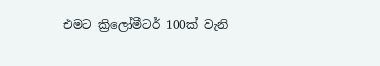එමට ක්‍රිලෝමීටර් 100ක් වැනි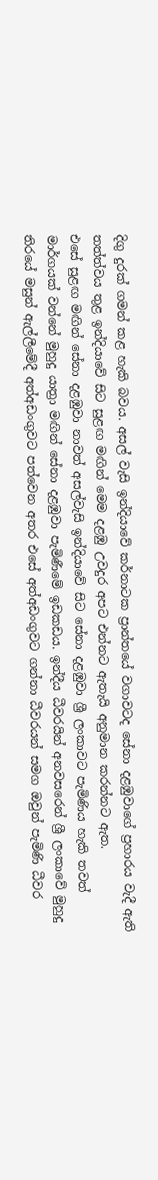දිගු දුරක් ගමන් කළ හැකි බවය. අසල් වැසි ඉන්දියාවේ කර්නාටක ප්‍රාන්තයේ වගාවටද සේනා දළඹුවාගේ ප්‍රහාරය වැදී ඇති තත්ත්වය තුළ ඉන්දියාවේ සිට සුළඟ මඟින් මෙම දළඹු උවදුර අපට එන්නට ඇතැයි අනුමාන කරන්නට ඇත.
එසේ සුළඟ මඟින් සේනා දළඹුවා නාවත් අසල්වැසි ඉන්දියාවේ සිට සේනා දළඹුවා ශ්‍රී ලංකාවට පැමිණිය හැකි තවත් මාර්ගයක් වන්නේ මුහුදු යාත්‍රා මඟින් සේනා දළඹුවා පැමිණීමේ ඉඩකඩය. ඉන්දීය ධීවරයින් අනවසරෙන් ශ්‍රී ලංකාවේ මුහුදු තිරයේ මසුන් ඇල්ලීමේදී අත්අඩංගුවට පත්වෙන අතර එසේ අත්අඩංගුවට ගන්නා ධීවරයන් සමග ඔවුන් පැමිණි ධීවර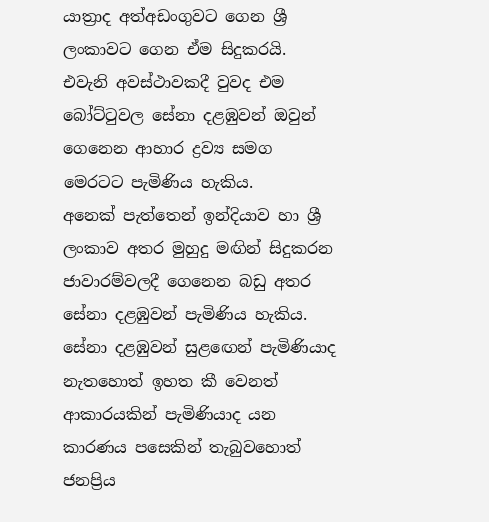යාත්‍රාද අත්අඩංගුවට ගෙන ශ්‍රී ලංකාවට ගෙන ඒම සිදුකරයි. එවැනි අවස්ථාවකදී වුවද එම බෝට්ටුවල සේනා දළඹුවන් ඔවුන් ගෙනෙන ආහාර ද්‍රව්‍ය සමග මෙරටට පැමිණිය හැකිය.
අනෙක් පැත්තෙන් ඉන්දියාව හා ශ්‍රී ලංකාව අතර මුහුදු මඟින් සිදුකරන ජාවාරම්වලදී ගෙනෙන බඩු අතර සේනා දළඹුවන් පැමිණිය හැකිය.
සේනා දළඹුවන් සුළඟෙන් පැමිණියාද නැතහොත් ඉහත කී වෙනත් ආකාරයකින් පැමිණියාද යන කාරණය පසෙකින් තැබුවහොත් ජනප්‍රිය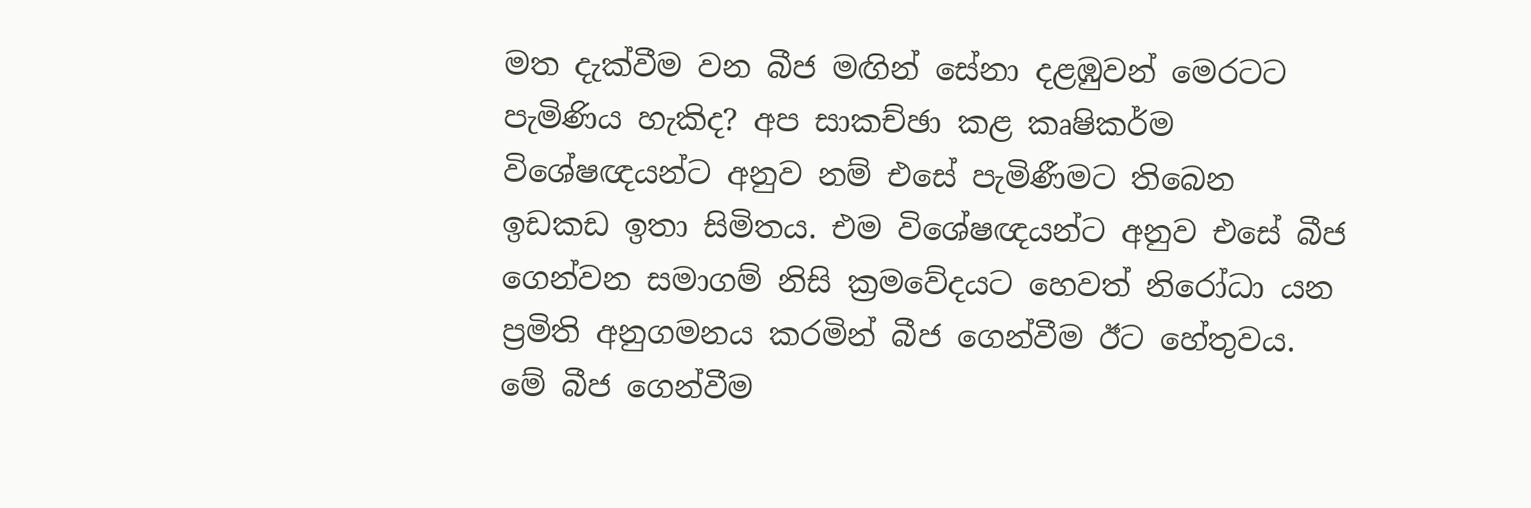මත දැක්වීම වන බීජ මඟින් සේනා දළඹුවන් මෙරටට පැමිණිය හැකිද? අප සාකච්ඡා කළ කෘෂිකර්ම විශේෂඥයන්ට අනුව නම් එසේ පැමිණීමට තිබෙන ඉඩකඩ ඉතා සිමිතය. එම විශේෂඥයන්ට අනුව එසේ බීජ ගෙන්වන සමාගම් නිසි ක්‍රමවේදයට හෙවත් නිරෝධා යන ප්‍රමිති අනුගමනය කරමින් බීජ ගෙන්වීම ඊට හේතුවය.
මේ බීජ ගෙන්වීම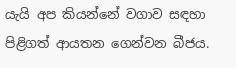යැයි අප කියන්නේ වගාව සඳහා පිළිගත් ආයතන ගෙන්වන බීජය.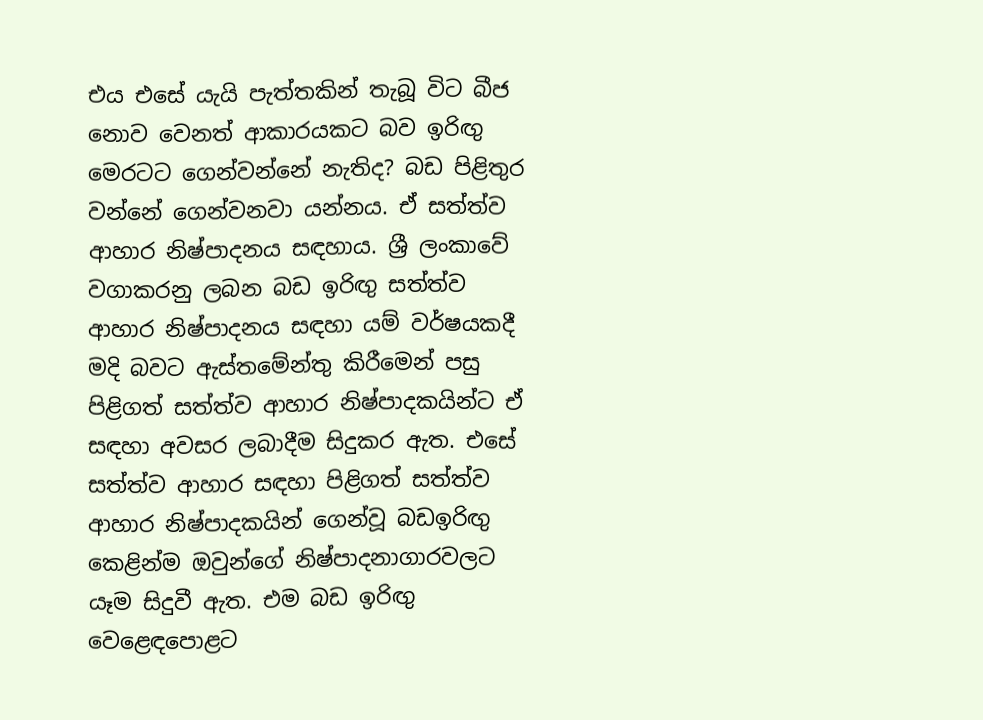එය එසේ යැයි පැත්තකින් තැබූ විට බීජ නොව වෙනත් ආකාරයකට බව ඉරිඟු මෙරටට ගෙන්වන්නේ නැතිද? බඩ පිළිතුර වන්නේ ගෙන්වනවා යන්නය. ඒ සත්ත්ව ආහාර නිෂ්පාදනය සඳහාය. ශ්‍රී ලංකාවේ වගාකරනු ලබන බඩ ඉරිඟු සත්ත්ව ආහාර නිෂ්පාදනය සඳහා යම් වර්ෂයකදී මදි බවට ඇස්තමේන්තු කිරීමෙන් පසු පිළිගත් සත්ත්ව ආහාර නිෂ්පාදකයින්ට ඒ සඳහා අවසර ලබාදීම සිදුකර ඇත. එසේ සත්ත්ව ආහාර සඳහා පිළිගත් සත්ත්ව ආහාර නිෂ්පාදකයින් ගෙන්වූ බඩඉරිඟු කෙළින්ම ඔවුන්ගේ නිෂ්පාදනාගාරවලට යෑම සිදුවී ඇත. එම බඩ ඉරිඟු වෙළෙඳපොළට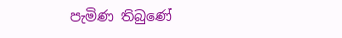පැමිණ තිබුණේ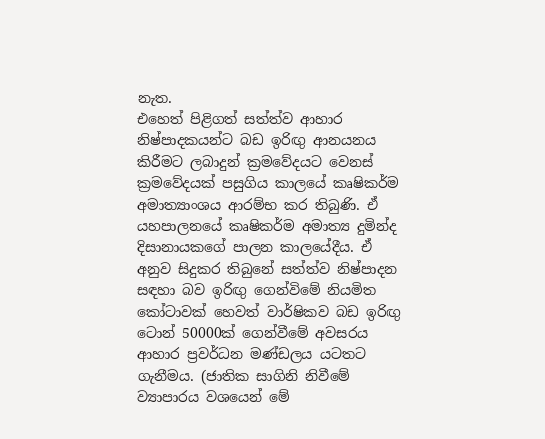නැත.
එහෙත් පිළිගත් සත්ත්ව ආහාර නිෂ්පාදකයන්ට බඩ ඉරිඟු ආනයනය කිරීමට ලබාදුන් ක්‍රමවේදයට වෙනස් ක්‍රමවේදයක් පසුගිය කාලයේ කෘෂිකර්ම අමාත්‍යාංශය ආරම්භ කර තිබුණි. ඒ යහපාලනයේ කෘෂිකර්ම අමාත්‍ය දුමින්ද දිසානායකගේ පාලන කාලයේදීය. ඒ අනුව සිදුකර තිබුනේ සත්ත්ව නිෂ්පාදන සඳහා බව ඉරිඟු ගෙන්විමේ නියමිත කෝටාවක් හෙවත් වාර්ෂිකව බඩ ඉරිඟු ටොන් 50000ක් ගෙන්වීමේ අවසරය ආහාර ප්‍රවර්ධන මණ්ඩලය යටතට ගැනීමය. (ජාතික සාගිනි නිවීමේ ව්‍යාපාරය වශයෙන් මේ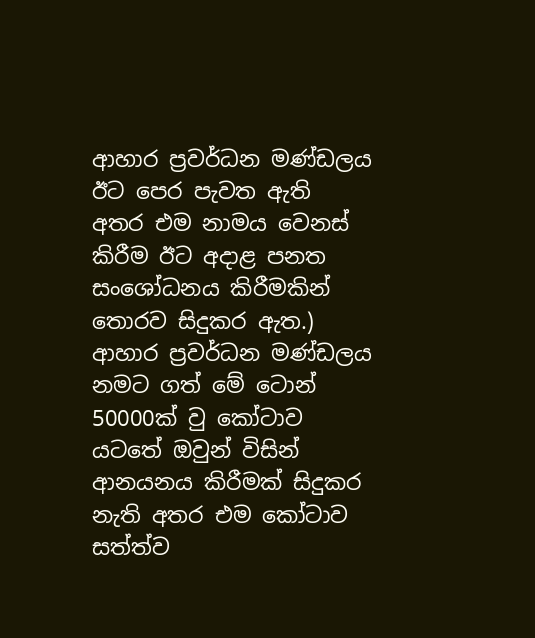ආහාර ප්‍රවර්ධන මණ්ඩලය ඊට පෙර පැවත ඇති අතර එම නාමය වෙනස් කිරීම ඊට අදාළ පනත සංශෝධනය කිරීමකින් තොරව සිදුකර ඇත.)
ආහාර ප්‍රවර්ධන මණ්ඩලය නමට ගත් මේ ටොන් 50000ක් වු කෝටාව යටතේ ඔවුන් විසින් ආනයනය කිරීමක් සිදුකර නැති අතර එම කෝටාව සත්ත්ව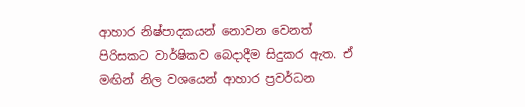ආහාර නිෂ්පාදකයන් නොවන වෙනත් පිරිසකට වාර්ෂිකව බෙදාදීම සිදුකර ඇත. ඒ මඟින් නිල වශයෙන් ආහාර ප්‍රවර්ධන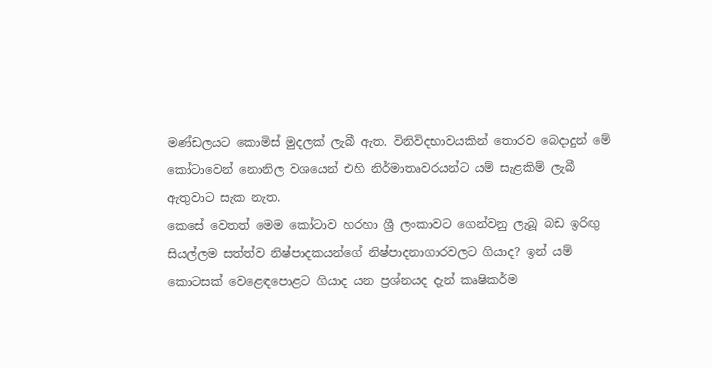මණ්ඩලයට කොමිස් මුදලක් ලැබී ඇත. විනිවිදභාවයකින් තොරව බෙදාදුන් මේ කෝටාවෙන් නොනිල වශයෙන් එහි නිර්මාතෘවරයන්ට යම් සැළකිම් ලැබී ඇතුවාට සැක නැත.
කෙසේ වෙතත් මෙම කෝටාව හරහා ශ්‍රී ලංකාවට ගෙන්වනු ලැබූ බඩ ඉරිඟු සියල්ලම සත්ත්ව නිෂ්පාදකයන්ගේ නිෂ්පාදනාගාරවලට ගියාද? ඉන් යම් කොටසක් වෙළෙඳපොළට ගියාද යන ප්‍රශ්නයද දැන් කෘෂිකර්ම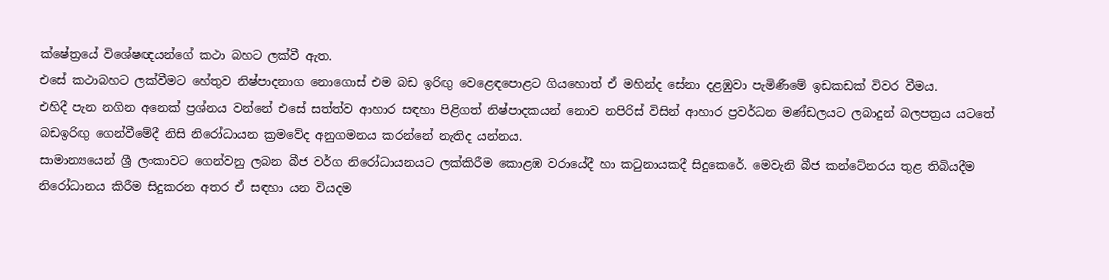ක්ෂේත්‍රයේ විශේෂඥයන්ගේ කථා බහට ලක්වී ඇත.
එසේ කථාබහට ලක්වීමට හේතුව නිෂ්පාදනාග නොගොස් එම බඩ ඉරිඟු වෙළෙඳපොළට ගියහොත් ඒ මහින්ද සේනා දළඹුවා පැමිණීමේ ඉඩකඩක් විවර වීමය.
එහිදී පැන නගින අනෙක් ප්‍රශ්නය වන්නේ එසේ සත්ත්ව ආහාර සඳහා පිළිගත් නිෂ්පාදකයන් නොව නපිරිස් විසින් ආහාර ප්‍රවර්ධන මණ්ඩලයට ලබාදුන් බලපත්‍රය යටතේ බඩඉරිඟු ගෙන්වීමේදී නිසි නිරෝධායන ක්‍රමවේද අනුගමනය කරන්නේ නැතිද යන්නය.
සාමාන්‍යයෙන් ශ්‍රී ලංකාවට ගෙන්වනු ලබන බීජ වර්ග නිරෝධායනයට ලක්කිරීම කොළඹ වරායේදී හා කටුනායකදී සිදුකෙරේ. මෙවැනි බීජ කන්ටේනරය තුළ තිබියදීම නිරෝධානය කිරීම සිදුකරන අතර ඒ සඳහා යන වියදම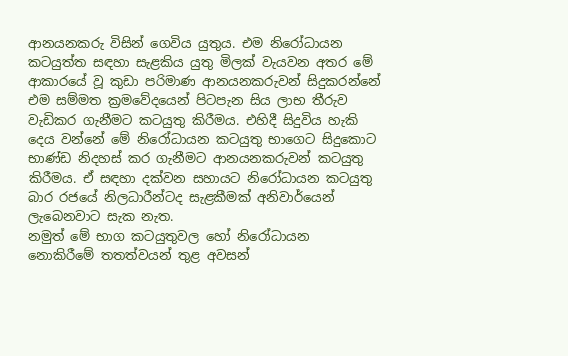ආනයනකරු විසින් ගෙවිය යුතුය. එම නිරෝධායන කටයුත්ත සඳහා සැළකිය යුතු මිලක් වැයවන අතර මේ ආකාරයේ වූ කුඩා පරිමාණ ආනයනකරුවන් සිදුකරන්නේ එම සම්මත ක්‍රමවේදයෙන් පිටපැන සිය ලාභ තීරුව වැඩිකර ගැනීමට කටයුතු කිරීමය. එහිදී සිදුවිය හැකි දෙය වන්නේ මේ නිරෝධායන කටයුතු භාගෙට සිදුකොට භාණ්ඩ නිදහස් කර ගැනීමට ආනයනකරුවන් කටයුතු කිරීමය. ඒ සඳහා දක්වන සහායට නිරෝධායන කටයුතු බාර රජයේ නිලධාරීන්ටද සැළකීමක් අනිවාර්යෙන් ලැබෙනවාට සැක නැත.
නමුත් මේ භාග කටයුතුවල හෝ නිරෝධායන නොකිරීමේ තතත්වයන් තුළ අවසන්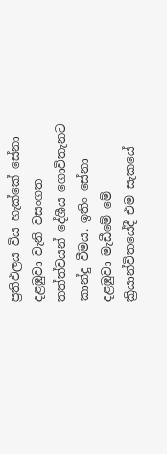ප්‍රතිඵලය විය හැක්කේ සේනා දළඹුවා වැනි වසංගත තත්ත්වයන් දේශීය ගොවිතැනට කාන්දු වීමය. ඉතිං සේනා දළඹුවා මැඩීමේ මේ ක්‍රියාන්විතයේදී එම සැකයේ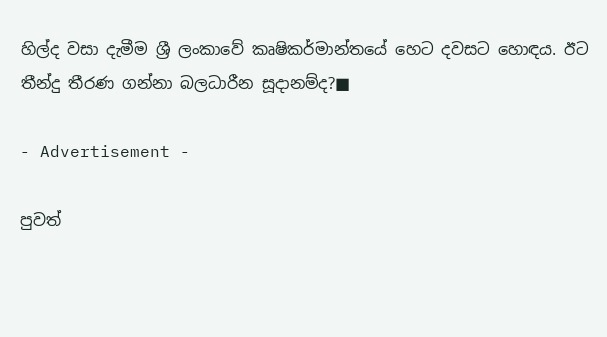හිල්ද වසා දැමීම ශ්‍රී ලංකාවේ කෘෂිකර්මාන්තයේ හෙට දවසට හොඳය. ඊට තීන්දු තීරණ ගන්නා බලධාරීන සූදානම්ද?■

- Advertisement -

පුවත්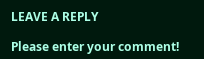LEAVE A REPLY

Please enter your comment!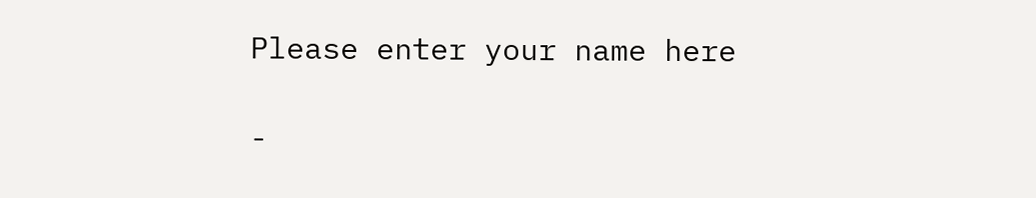Please enter your name here

-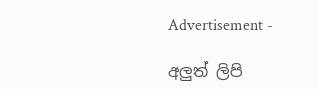Advertisement -

අලුත් ලිපි